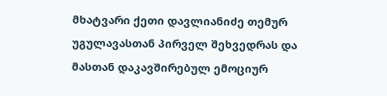მხატვარი ქეთი დავლიანიძე თემურ უგულავასთან პირველ შეხვედრას და მასთან დაკავშირებულ ემოციურ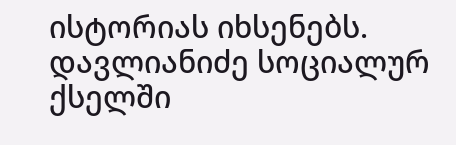ისტორიას იხსენებს.
დავლიანიძე სოციალურ ქსელში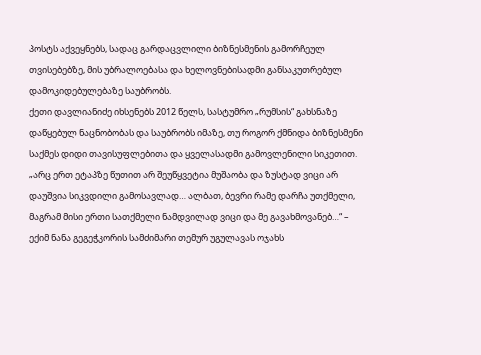პოსტს აქვეყნებს, სადაც გარდაცვლილი ბიზნესმენის გამორჩეულ თვისებებზე, მის უბრალოებასა და ხელოვნებისადმი განსაკუთრებულ დამოკიდებულებაზე საუბრობს.
ქეთი დავლიანიძე იხსენებს 2012 წელს, სასტუმრო „რუმსის“ გახსნაზე დაწყებულ ნაცნობობას და საუბრობს იმაზე, თუ როგორ ქმნიდა ბიზნესმენი საქმეს დიდი თავისუფლებითა და ყველასადმი გამოვლენილი სიკეთით.
„არც ერთ ეტაპზე წუთით არ შეუწყვეტია მუშაობა და ზუსტად ვიცი არ დაუშვია სიკვდილი გამოსავლად… ალბათ, ბევრი რამე დარჩა უთქმელი, მაგრამ მისი ერთი სათქმელი ნამდვილად ვიცი და მე გავახმოვანებ…“ – ექიმ ნანა გეგეჭკორის სამძიმარი თემურ უგულავას ოჯახს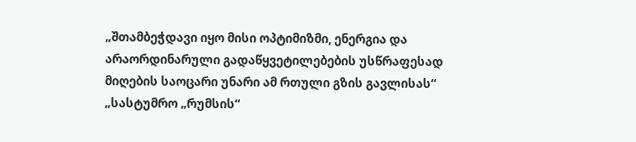„შთამბეჭდავი იყო მისი ოპტიმიზმი, ენერგია და არაორდინარული გადაწყვეტილებების უსწრაფესად მიღების საოცარი უნარი ამ რთული გზის გავლისას“
„სასტუმრო „რუმსის“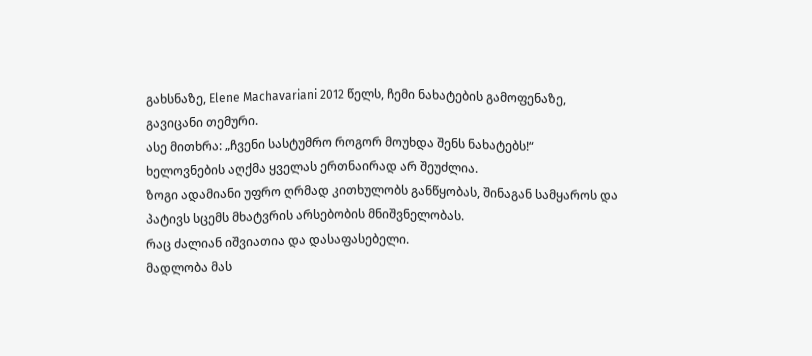გახსნაზე, Elene Machavariani 2012 წელს, ჩემი ნახატების გამოფენაზე,
გავიცანი თემური.
ასე მითხრა: „ჩვენი სასტუმრო როგორ მოუხდა შენს ნახატებს!“
ხელოვნების აღქმა ყველას ერთნაირად არ შეუძლია.
ზოგი ადამიანი უფრო ღრმად კითხულობს განწყობას, შინაგან სამყაროს და პატივს სცემს მხატვრის არსებობის მნიშვნელობას.
რაც ძალიან იშვიათია და დასაფასებელი.
მადლობა მას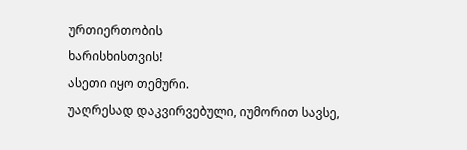ურთიერთობის
ხარისხისთვის!
ასეთი იყო თემური.
უაღრესად დაკვირვებული, იუმორით სავსე,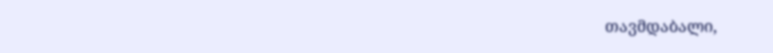თავმდაბალი,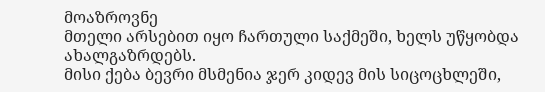მოაზროვნე
მთელი არსებით იყო ჩართული საქმეში, ხელს უწყობდა ახალგაზრდებს.
მისი ქება ბევრი მსმენია ჯერ კიდევ მის სიცოცხლეში,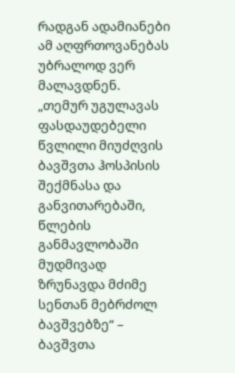რადგან ადამიანები ამ აღფრთოვანებას უბრალოდ ვერ მალავდნენ.
„თემურ უგულავას ფასდაუდებელი წვლილი მიუძღვის ბავშვთა ჰოსპისის შექმნასა და განვითარებაში, წლების განმავლობაში მუდმივად ზრუნავდა მძიმე სენთან მებრძოლ ბავშვებზე“ – ბავშვთა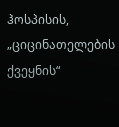ჰოსპისის, „ციცინათელების ქვეყნის“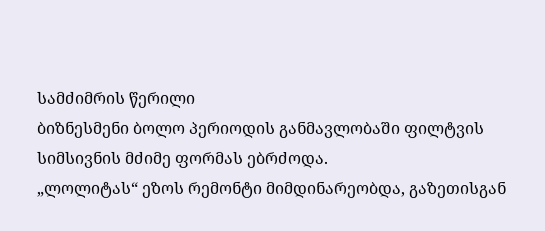სამძიმრის წერილი
ბიზნესმენი ბოლო პერიოდის განმავლობაში ფილტვის სიმსივნის მძიმე ფორმას ებრძოდა.
„ლოლიტას“ ეზოს რემონტი მიმდინარეობდა, გაზეთისგან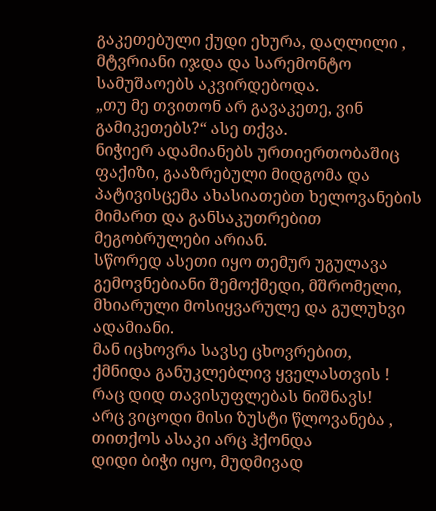გაკეთებული ქუდი ეხურა, დაღლილი , მტვრიანი იჯდა და სარემონტო სამუშაოებს აკვირდებოდა.
„თუ მე თვითონ არ გავაკეთე, ვინ გამიკეთებს?“ ასე თქვა.
ნიჭიერ ადამიანებს ურთიერთობაშიც ფაქიზი, გააზრებული მიდგომა და პატივისცემა ახასიათებთ ხელოვანების მიმართ და განსაკუთრებით მეგობრულები არიან.
სწორედ ასეთი იყო თემურ უგულავა გემოვნებიანი შემოქმედი, მშრომელი, მხიარული მოსიყვარულე და გულუხვი ადამიანი.
მან იცხოვრა სავსე ცხოვრებით,
ქმნიდა განუკლებლივ ყველასთვის !
რაც დიდ თავისუფლებას ნიშნავს!
არც ვიცოდი მისი ზუსტი წლოვანება ,
თითქოს ასაკი არც ჰქონდა
დიდი ბიჭი იყო, მუდმივად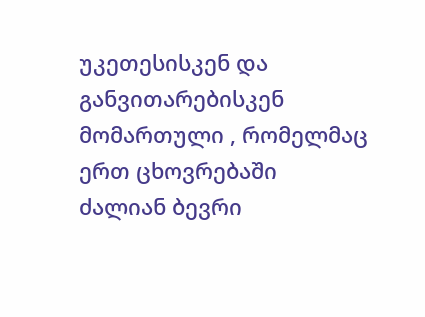უკეთესისკენ და განვითარებისკენ მომართული , რომელმაც ერთ ცხოვრებაში ძალიან ბევრი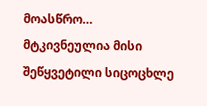მოასწრო…
მტკივნეულია მისი შეწყვეტილი სიცოცხლე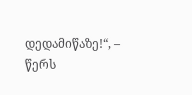დედამიწაზე!“, – წერს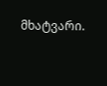მხატვარი.